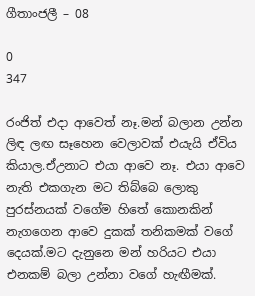ගීතාංජලී – 08

0
347

රංජිත් එදා ආවෙත් නෑ.මන් බලාන උන්න ලිඳ ලඟ සෑහෙන වෙලාවක් එයැයි ඒවිය කියාල.ඒඋනාට එයා ආවෙ නෑ. එයා ආවෙ නැති එකගැන මට තිබ්බෙ ලොකු පුරස්නයක් වගේම හිතේ කොනකින් නැගගෙන ආවෙ දුකක් තනිකමක් වගේ දෙයක්.මට දැනුනෙ මන් හරියට එයා එනකම් බලා උන්නා වගේ හැඟීමක්.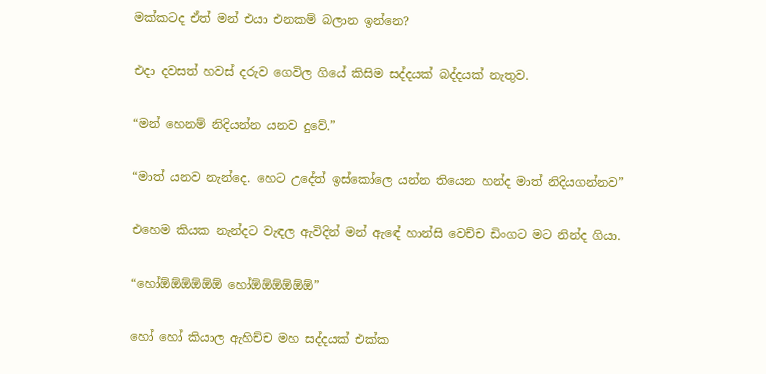මක්කටද ඒත් මන් එයා එනකම් බලාන ඉන්නෙ?

එදා දවසත් හවස් දරුව ගෙවිල ගියේ කිසිම සද්දයක් බද්දයක් නැතුව.

“මන් හෙනම් නිදියන්න යනව දුවේ.”

“මාත් යනව නැන්දෙ. හෙට උදේත් ඉස්කෝලෙ යන්න තියෙන හන්ද මාත් නිදියගන්නව”

එහෙම කියක නැන්දට වැඳල ඇවිදින් මන් ඇඳේ හාන්සි වෙච්ච ඩිංගට මට නින්ද ගියා.

“හෝඕඕඕඕඕඕ හෝඕඕඕඕඕඕ”

හෝ හෝ කියාල ඇහිච්ච මහ සද්දයක් එක්ක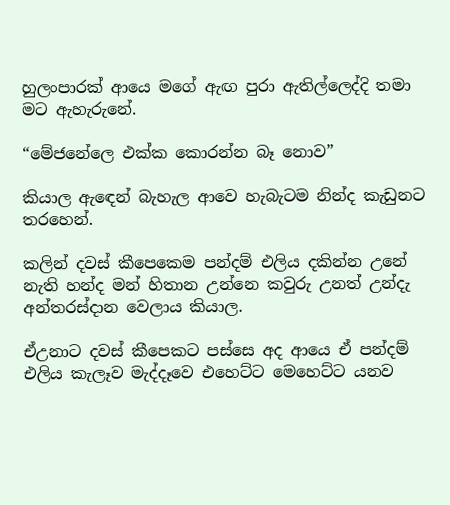හුලංපාරක් ආයෙ මගේ ඇඟ පුරා ඇතිල්ලෙද්දි තමා මට ඇහැරුනේ.

“මේජනේලෙ එක්ක කොරන්න බෑ නොව”

කියාල ඇඳෙන් බැහැල ආවෙ හැබැටම නින්ද කැඩුනට තරහෙන්.

කලින් දවස් කීපෙකෙම පන්දම් එලිය දකින්න උනේ නැති හන්ද මන් හිතාන උන්නෙ කවුරු උනත් උන්දැ අන්තරස්දාන වෙලාය කියාල.

ඒඋනාට දවස් කීපෙකට පස්සෙ අද ආයෙ ඒ පන්දම් එලිය කැලෑව මැද්දෑවෙ එහෙට්ට මෙහෙට්ට යනව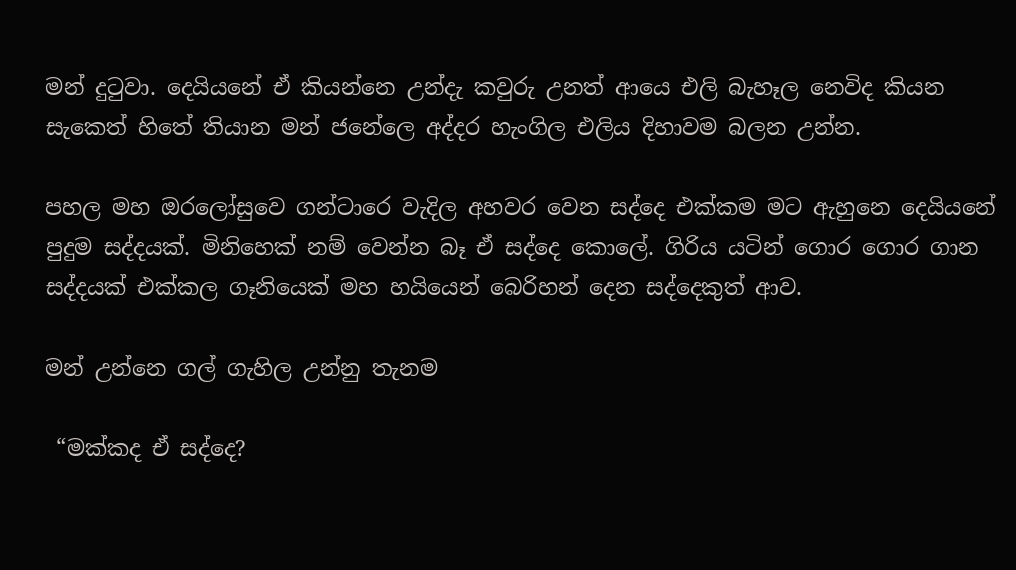මන් දුටුවා. දෙයියනේ ඒ කියන්නෙ උන්දැ කවුරු උනත් ආයෙ එලි බැහෑල නෙවිද කියන සැකෙත් හිතේ තියාන මන් ජනේලෙ අද්දර හැංගිල එලිය දිහාවම බලන උන්න.

පහල මහ ඔරලෝසුවෙ ගන්ටාරෙ වැදිල අහවර වෙන සද්දෙ එක්කම මට ඇහුනෙ දෙයියනේ පුදුම සද්දයක්. මිනිහෙක් නම් වෙන්න බෑ ඒ සද්දෙ කොලේ. ගිරිය යටින් ගොර ගොර ගාන සද්දයක් එක්කල ගෑනියෙක් මහ හයියෙන් බෙරිහන් දෙන සද්දෙකුත් ආව.

මන් උන්නෙ ගල් ගැහිල උන්නු තැනම

 “මක්කද ඒ සද්දෙ?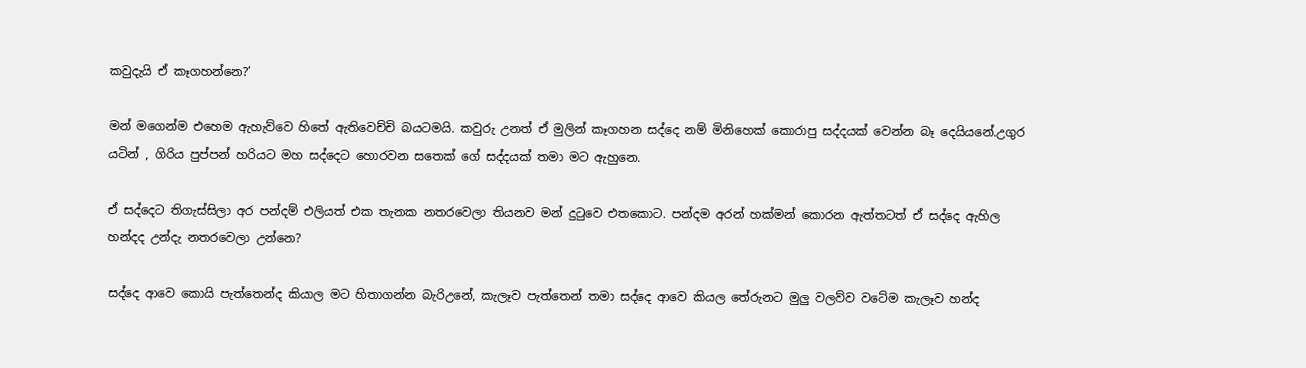කවුදැයි ඒ කෑගහන්නෙ?’

මන් මගෙන්ම එහෙම ඇහැව්වෙ හිතේ ඇතිවෙච්චි බයටමයි. කවුරු උනත් ඒ මුලින් කෑගහන සද්දෙ නම් මිනිහෙක් කොරාපු සද්දයක් වෙන්න බෑ දෙයියනේ.උගුර යටින් , ගිරිය පුප්පන් හරියට මහ සද්දෙට හොරවන සතෙක් ගේ සද්දයක් තමා මට ඇහුනෙ.

ඒ සද්දෙට තිගැස්සිලා අර පන්දම් එලියත් එක තැනක නතරවෙලා තියනව මන් දුටුවෙ එතකොට. පන්දම අරන් හක්මන් කොරන ඇත්තටත් ඒ සද්දෙ ඇහිල හන්දද උන්දැ නතරවෙලා උන්නෙ?

සද්දෙ ආවෙ කොයි පැත්තෙන්ද කියාල මට හිතාගන්න බැරිඋනේ, කැලෑව පැත්තෙන් තමා සද්දෙ ආවෙ කියල තේරුනට මුලු වලව්ව වටේම කැලෑව හන්ද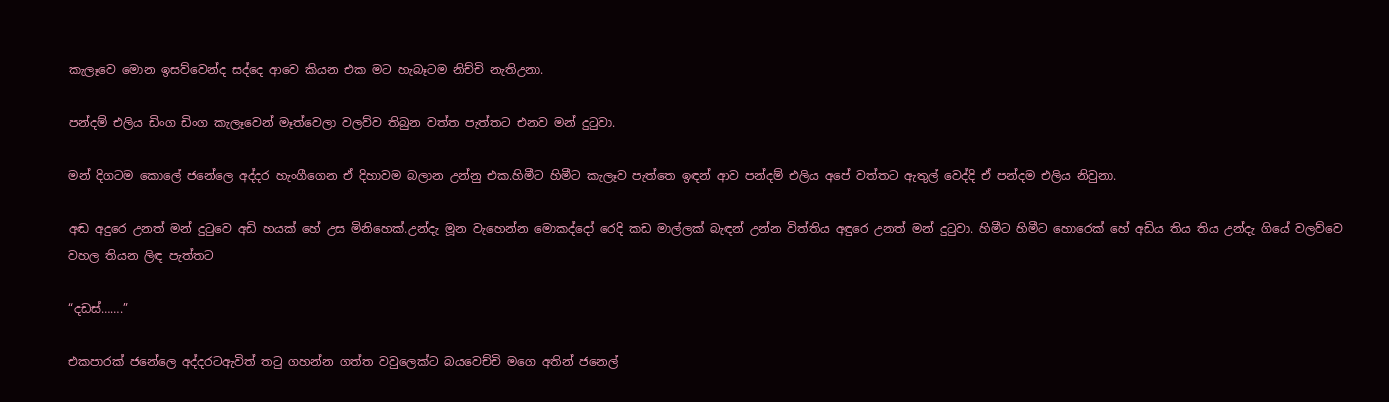කැලෑවෙ මොන ඉසව්වෙන්ද සද්දෙ ආවෙ කියන එක මට හැබෑටම නිච්චි නැතිඋනා.

පන්දම් එලිය ඩිංග ඩිංග කැලෑවෙන් මෑත්වෙලා වලව්ව තිබුන වත්ත පැත්තට එනව මන් දුටුවා.

මන් දිගටම කොලේ ජනේලෙ අද්දර හැංගීගෙන ඒ දිහාවම බලාන උන්නු එක.හිමීට හිමීට කැලෑව පැත්තෙ ඉඳන් ආව පන්දම් එලිය අපේ වත්තට ඇතුල් වෙද්දි ඒ පන්දම එලිය නිවුනා.

අඬ අදුරෙ උනත් මන් දුටුවෙ අඩි හයක් හේ උස මිනිහෙක්.උන්දැ මූන වැහෙන්න මොකද්දෝ රෙදි කඩ මාල්ලක් බැඳන් උන්න විත්තිය අඳුරෙ උනත් මන් දුටුවා. හිමීට හිමීට හොරෙක් හේ අඩිය තිය තිය උන්දැ ගියේ වලව්වෙ වහල තියන ලිඳ පැත්තට

“දඩස්…….”

එකපාරක් ජනේලෙ අද්දරටඇවිත් තටු ගහන්න ගත්ත වවුලෙක්ට බයවෙච්චි මගෙ අතින් ජනෙල්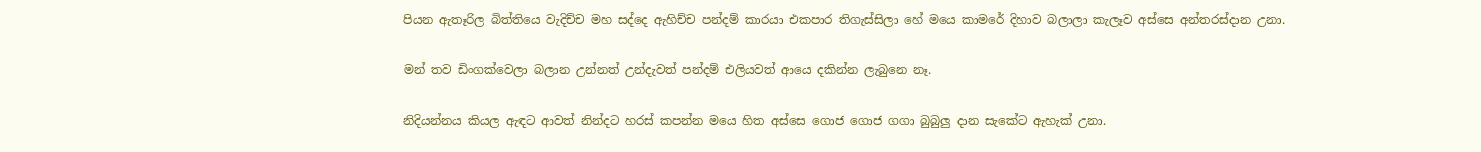පියන ඇතෑරිල බිත්තියෙ වැදිච්ච මහ සද්දෙ ඇහිච්ච පන්දම් කාරයා එකපාර තිගැස්සිලා හේ මයෙ කාමරේ දිහාව බලාලා කැලෑව අස්සෙ අන්තරස්දාන උනා.

මන් තව ඩිංගක්වෙලා බලාන උන්නත් උන්දැවත් පන්දම් එලියවත් ආයෙ දකින්න ලැබුනෙ නෑ.

නිදියන්නය කියල ඇඳට ආවත් නින්දට හරස් කපන්න මයෙ හිත අස්සෙ ගොජ ගොජ ගගා බුබුලු දාන සැකේට ඇහැක් උනා.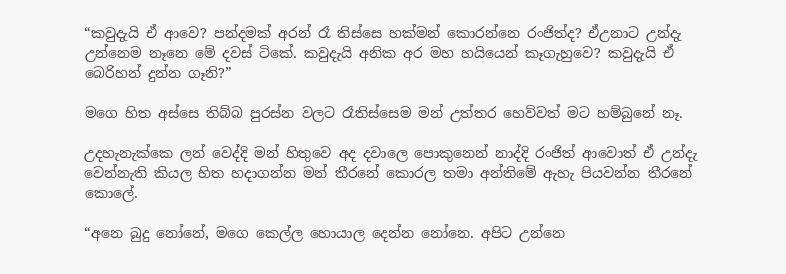“කවුදැයි ඒ ආවෙ? පන්දමක් අරන් රෑ තිස්සෙ හක්මන් කොරන්නෙ රංජිත්ද? ඒඋනාට උන්දැ උන්නෙම නෑනෙ මේ දවස් ටිකේ. කවුදැයි අනික අර මහ හයියෙන් කෑගැහුවෙ? කවුදැයි ඒ බෙරිහන් දුන්න ගෑනි?”

මගෙ හිත අස්සෙ තිබ්බ පුරස්න වලට රෑතිස්සෙම මන් උත්තර හෙව්වත් මට හම්බුනේ නෑ.

උදහැනැක්කෙ ලන් වෙද්දි මන් හිතුවෙ අද දවාලෙ පොකුනෙන් නාද්දි රංජිත් ආවොත් ඒ උන්දැ වෙන්නැති කියල හිත හදාගන්න මන් තීරනේ කොරල තමා අන්තිමේ ඇහැ පියවන්න තීරනේ කොලේ.

“අනෙ බුදු නෝනේ, මගෙ කෙල්ල හොයාල දෙන්න නෝනෙ. අපිට උන්නෙ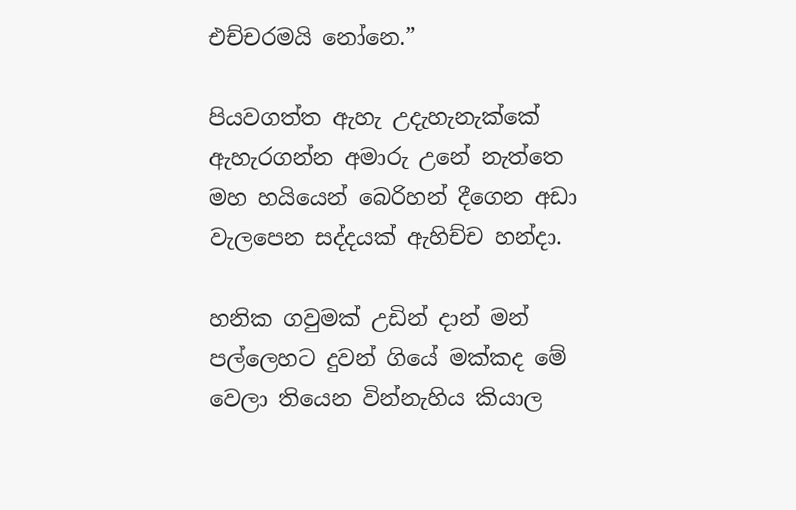එච්චරමයි නෝනෙ.”

පියවගත්ත ඇහැ උදැහැනැක්කේ ඇහැරගන්න අමාරු උනේ නැත්තෙ මහ හයියෙන් බෙරිහන් දීගෙන අඩා වැලපෙන සද්දයක් ඇහිච්ච හන්දා.

හනික ගවුමක් උඩින් දාන් මන් පල්ලෙහට දුවන් ගියේ මක්කද මේ වෙලා තියෙන වින්නැහිය කියාල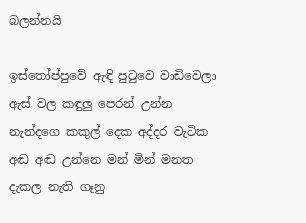බලන්නයි

ඉස්තෝප්පුවේ ඇඳි පුටුවෙ වාඩිවෙලා ඇස් වල කඳුලු පෙරන් උන්න නැන්දගෙ කකුල් දෙක අද්දර වැටික අඬ අඬ උන්නෙ මන් මින් මනත දැකල නැති ගෑනු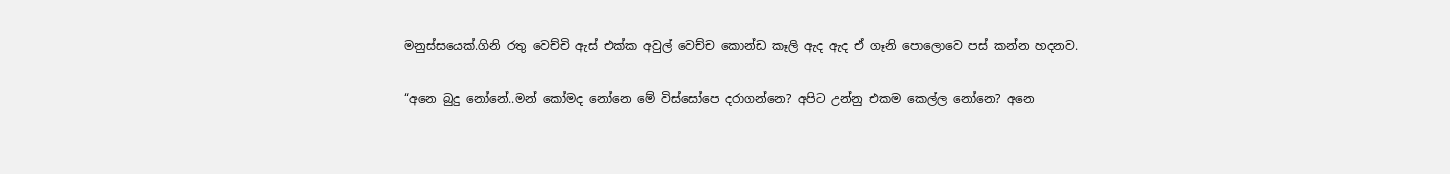මනුස්සයෙක්.ගිනි රතු වෙච්චි ඇස් එක්ක අවුල් වෙච්ච කොන්ඩ කෑලි ඇද ඇද ඒ ගෑනි පොලොවෙ පස් කන්න හදනව.

“අනෙ බුදු නෝනේ..මන් කෝමද නෝනෙ මේ විස්සෝපෙ දරාගන්නෙ? අපිට උන්නු එකම කෙල්ල නෝනෙ? අනෙ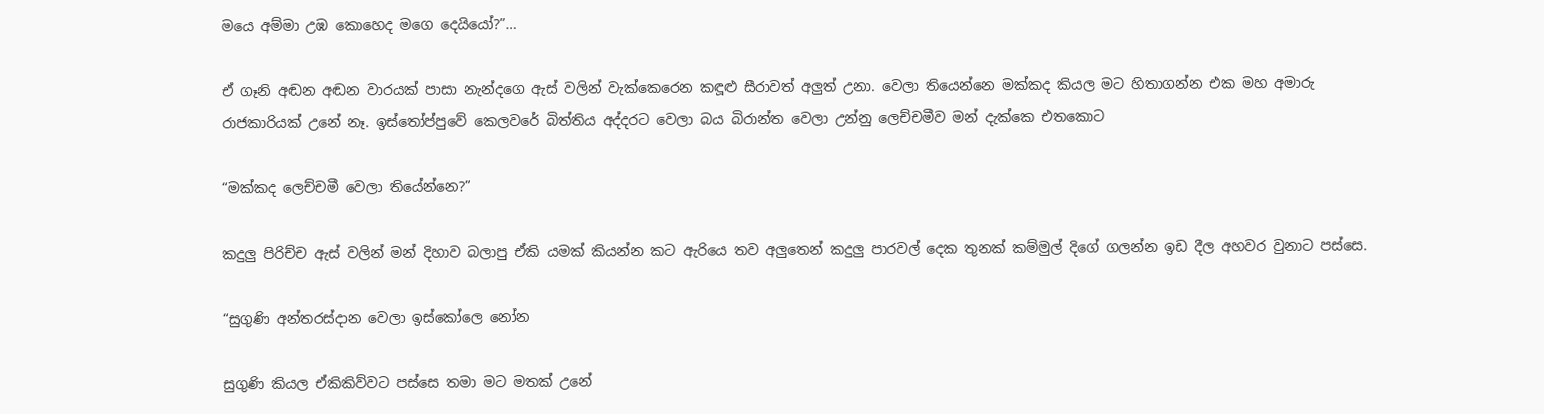මයෙ අම්මා උඹ කොහෙද මගෙ දෙයියෝ?”…

ඒ ගෑනි අඬන අඬන වාරයක් පාසා නැන්දගෙ ඇස් වලින් වැක්කෙරෙන කඳූළු සීරාවත් අලුත් උනා. වෙලා තියෙන්නෙ මක්කද කියල මට හිතාගන්න එක මහ අමාරු රාජකාරියක් උනේ නෑ. ඉස්තෝප්පුවේ කෙලවරේ බිත්තිය අද්දරට වෙලා බය බිරාන්ත වෙලා උන්නු ලෙච්චමීව මන් දැක්කෙ එතකොට

“මක්කද ලෙච්චමී වෙලා තියේන්නෙ?”

කදුලු පිරිච්ච ඇස් වලින් මන් දිහාව බලාපු ඒකි යමක් කියන්න කට ඇරියෙ තව අලුතෙන් කදුලු පාරවල් දෙක තුනක් කම්මුල් දිගේ ගලන්න ඉඩ දීල අහවර වුනාට පස්සෙ.

“සුගුණි අන්තරස්දාන වෙලා ඉස්කෝලෙ නෝන

සුගුණි කියල ඒකිකිව්වට පස්සෙ තමා මට මතක් උනේ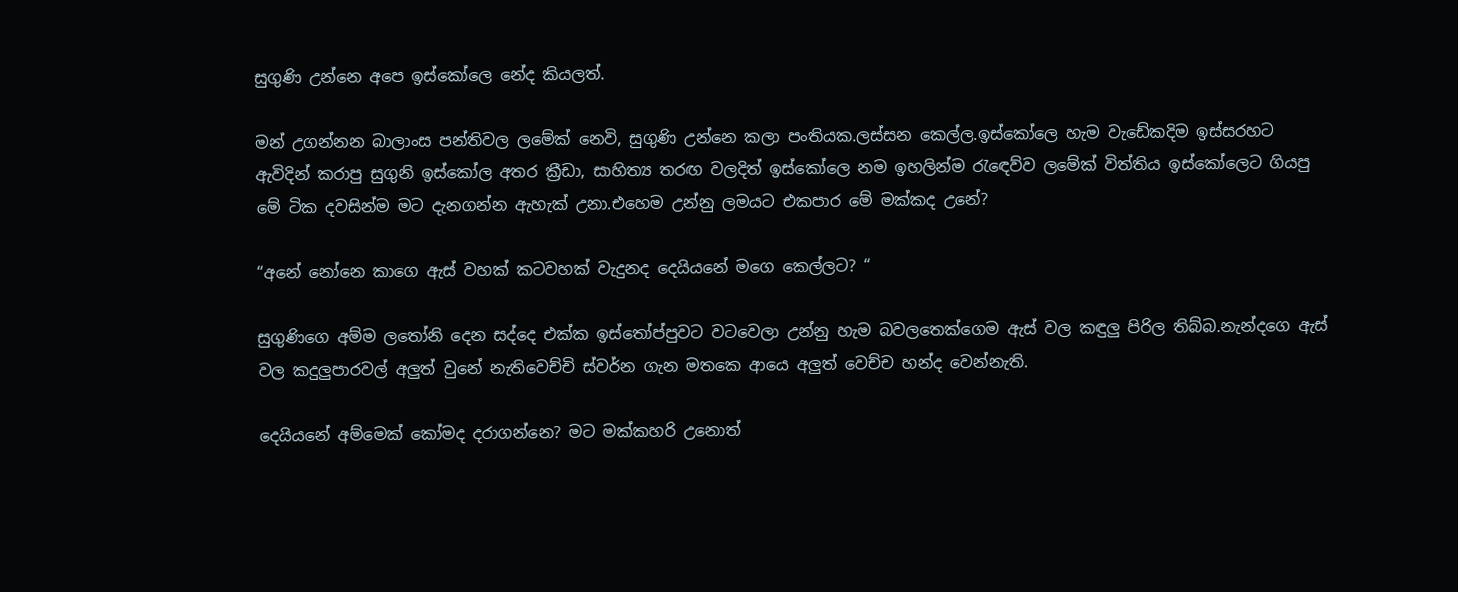සුගුණි උන්නෙ අපෙ ඉස්කෝලෙ නේද කියලත්.

මන් උගන්නන බාලාංස පන්තිවල ලමේක් නෙවි, සුගුණි උන්නෙ කලා පංතියක.ලස්සන කෙල්ල.ඉස්කෝලෙ හැම වැඩේකදිම ඉස්සරහට ඇවිදින් කරාපු සුගුනි ඉස්කෝල අතර ක්‍රීඩා, සාහිත්‍ය තරඟ වලදිත් ඉස්කෝලෙ නම ඉහලින්ම රැඳෙව්ව ලමේක් විත්තිය ඉස්කෝලෙට ගියපු මේ ටික දවසින්ම මට දැනගන්න ඇහැක් උනා.එහෙම උන්නු ලමයට එකපාර මේ මක්කද උනේ?

“අනේ නෝනෙ කාගෙ ඇස් වහක් කටවහක් වැදුනද දෙයියනේ මගෙ කෙල්ලට? “

සුගුණිගෙ අම්ම ලතෝනි දෙන සද්දෙ එක්ක ඉස්තෝප්පුවට වටවෙලා උන්නු හැම බවලතෙක්ගෙම ඇස් වල කඳුලු පිරිල තිබ්බ.නැන්දගෙ ඇස් වල කදුලුපාරවල් අලුත් වුනේ නැතිවෙච්චි ස්වර්න ගැන මතකෙ ආයෙ අලුත් වෙච්ච හන්ද වෙන්නැති.

දෙයියනේ අම්මෙක් කෝමද දරාගන්නෙ? මට මක්කහරි උනොත්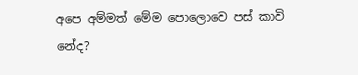අපෙ අම්මත් මේම පොලොවෙ පස් කාවි නේද?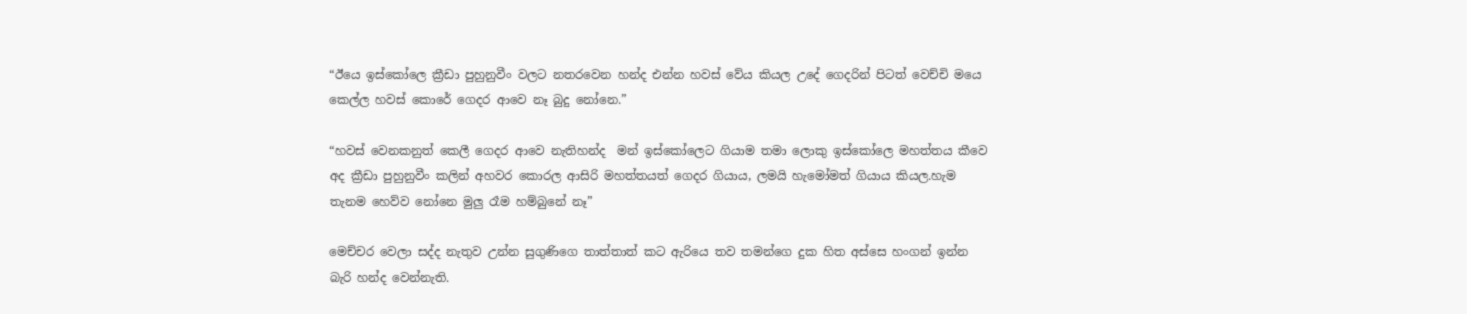“ඊයෙ ඉස්කෝලෙ ක්‍රීඩා පුහුනුවීං වලට නතරවෙන හන්ද එන්න හවස් වේය කියල උදේ ගෙදරින් පිටත් වෙච්චි මයෙ කෙල්ල හවස් කොරේ ගෙදර ආවෙ නෑ බුදු නෝනෙ.”

“හවස් වෙනකනුත් කෙලී ගෙදර ආවෙ නැතිහන්ද  මන් ඉස්කෝලෙට ගියාම තමා ලොකු ඉස්කෝලෙ මහත්තය කීවෙ අද ක්‍රීඩා පුහුනුවීං කලින් අහවර කොරල ආසිරි මහත්තයත් ගෙදර ගියාය, ලමයි හැමෝමත් ගියාය කියල.හැම තැනම හෙව්ව නෝනෙ මුලු රෑම හම්බුනේ නෑ”

මෙච්චර වෙලා සද්ද නැතුව උන්න සුගුණිගෙ තාත්තාත් කට ඇරියෙ තව තමන්ගෙ දුක හිත අස්සෙ හංගන් ඉන්න බැරි හන්ද වෙන්නැති.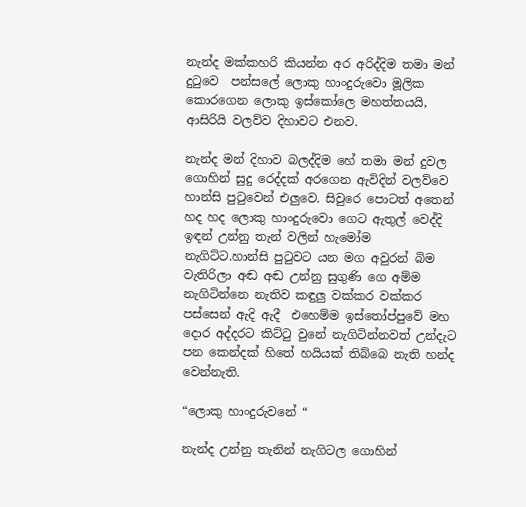නැන්ද මක්කහරි කියන්න අර අරිද්දිම තමා මන් දුටුවෙ  පන්සලේ ලොකු හාංදුරුවො මූලික කොරගෙන ලොකු ඉස්කෝලෙ මහත්තයයි, ආසිරියි වලව්ව දිහාවට එනව.

නැන්ද මන් දිහාව බලද්දිම හේ තමා මන් දුවල ගොහින් සුදු රෙද්දක් අරගෙන ඇවිදින් වලව්වෙ හාන්සි පුටුවෙන් එලුවෙ. සිවුරෙ පොටත් අතෙන් හද හද ලොකු හාංදුරුවො ගෙට ඇතුල් වෙද්දි ඉඳන් උන්නු තැන් වලින් හැමෝම නැගිට්ට.හාන්සි පුටුවට යන මග අවුරන් බිම වැතිරිලා අඬ අඬ උන්නු සුගුණි ගෙ අම්ම නැගිටින්නෙ නැතිව කඳුලු වක්කර වක්කර පස්සෙන් ඇදි ඇදී  එහෙම්ම ඉස්තෝප්පුවේ මහ දොර අද්දරට කිට්ටු වුනේ නැගිටින්නවත් උන්දැට පන කෙන්දක් හිතේ හයියක් තිබ්බෙ නැති හන්ද වෙන්නැති.

“ලොකු හාංදුරුවනේ “

නැන්ද උන්නු තැනින් නැගිටල ගොහින්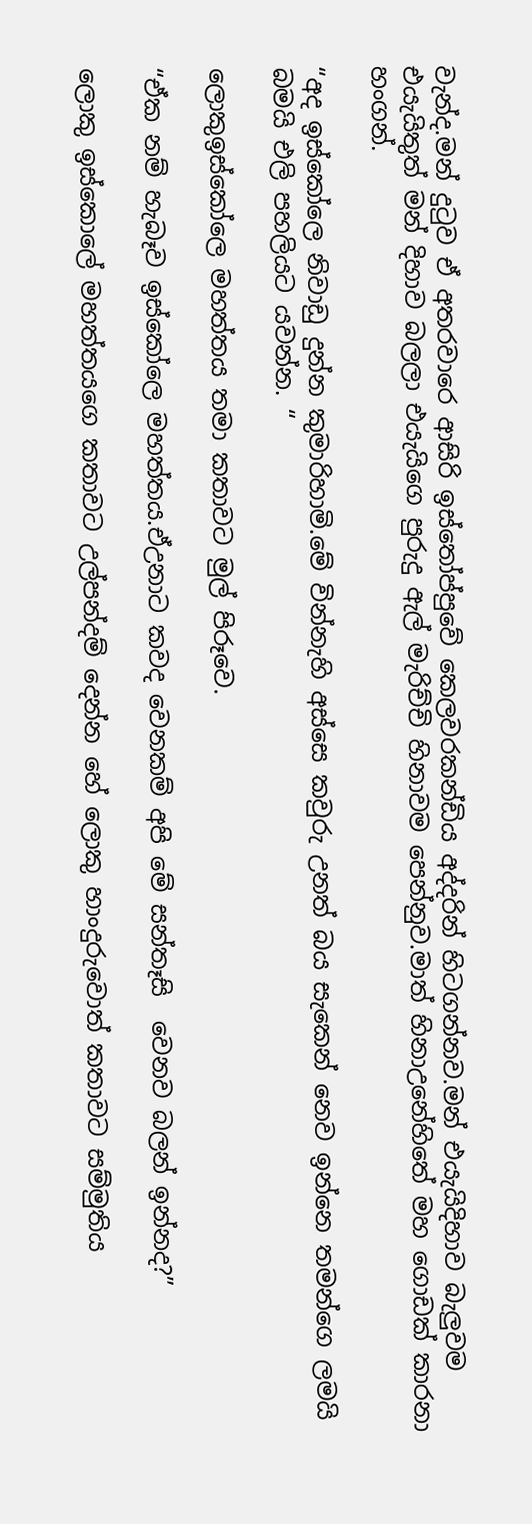වැන්ද.මන් දුටුව ඒ අතරවාරෙ ආසිරි ඉස්තෝප්පුවේ කෙලවරකන්ඩිය අද්දරින් හිටගන්නව.මන් එයැයිදිහාව බැලුවම එයැයිතුත් මන් දිහාව බලලා එයැයිගෙ පුරුදු ඇල් මැරිච්චි හිනාවම පෙන්නුව.මාත් හිනාඋනේහිතේ මහ ගොඩක් කාරනා හංගන්.

“අද ඉස්කෝලෙ නිවාඩු දුන්න කුමාරිහාමි.මේ වින්නැහි අස්සෙ කවුරු උනත් බය සැකෙන් නෙව ඉන්නෙ තමන්ගෙ ලමයි බමයි එලි පහලියට යවන්න. “

ලොකුඉස්කෝලෙ මහත්තය තමා කතාවට මුල් පිරූවෙ.

“ඒක නම් හැබෑව ඉස්කෝලෙ මහත්තය.ඒඋනාට කවද වෙනකම් අපි මේ සන්තෑසි  වෙනව බලන් ඉන්නද?”

ලොකු ඉස්කොලේ මහත්තයගෙ කතාවට උල්පන්දම් දෙන්න හේ ලොකු හාංදුරුවොත් කතාවට සම්මුතිය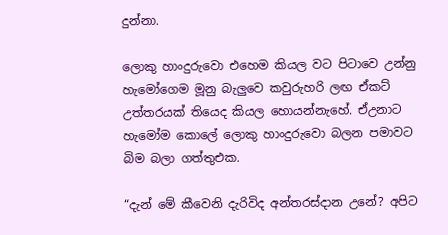දුන්නා.

ලොකු හාංදුරුවො එහෙම කියල වට පිටාවෙ උන්නු හැමෝගෙම මූනු බැලුවෙ කවුරුහරි ලඟ ඒකට් උත්තරයක් තියෙද කියල හොයන්නැහේ. ඒඋනාට හැමෝම කොලේ ලොකු හාංදුරුවො බලන පමාවට බිම බලා ගත්තුඑක.

“දැන් මේ කීවෙනි දැරිවිද අන්තරස්දාන උනේ? අපිට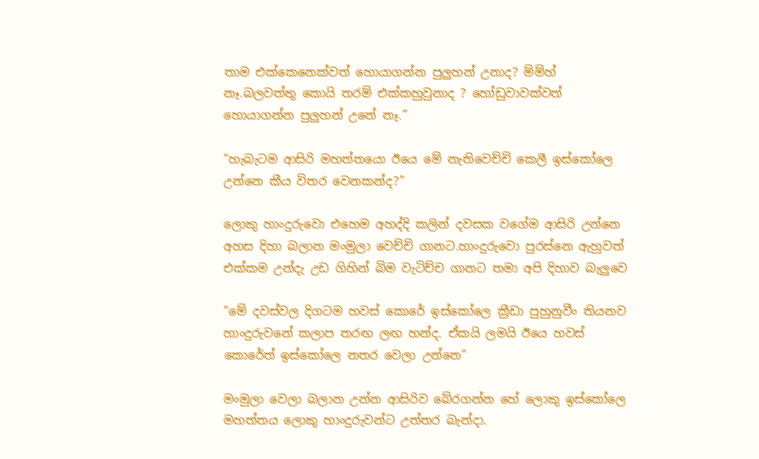තාම එක්කෙනෙක්වත් හොයාගන්න පුලුහන් උනාද? ම්ම්හ් නෑ.බලවත්තු කොයි තරම් එක්කහුවුනාද ? හෝඩුවාවක්වත් හොයාගන්න පුලුහන් උනේ නෑ.”

“හැබැටම ආසිරි මහත්තයො ඊයෙ මේ නැතිවෙච්චි කෙලී ඉස්කෝලෙ උන්නෙ කීය විතර වෙනකන්ද?”

ලොකු හාංදුරුවො එහෙම අහද්දි කලින් දවසක වගේම ආසිරි උන්නෙ අහස දිහා බලාන මංමුලා වෙච්චි ගානට.හාංදුරුවො පුරස්නෙ ඇහුවත් එක්කම උන්දැ උඩ ගිහින් බිම වැටිච්ච ගානට තමා අපි දිහාව බැලුවෙ

“මේ දවස්වල දිගටම හවස් කොරේ ඉස්කෝලෙ ක්‍රීඩා පුහුනුවීං තියනව හාංදුරුවනේ කලාප තරඟ ලඟ හන්ද. ඒකයි ලමයි ඊයෙ හවස් කොරේත් ඉස්කෝලෙ නතර වෙලා උන්නෙ”

මංමුලා වෙලා බලාන උන්න ආසිරිව බේරගන්න හේ ලොකු ඉස්කෝලෙ මහත්තය ලොකු හාංදුරුවන්ට උත්තර බැන්දා.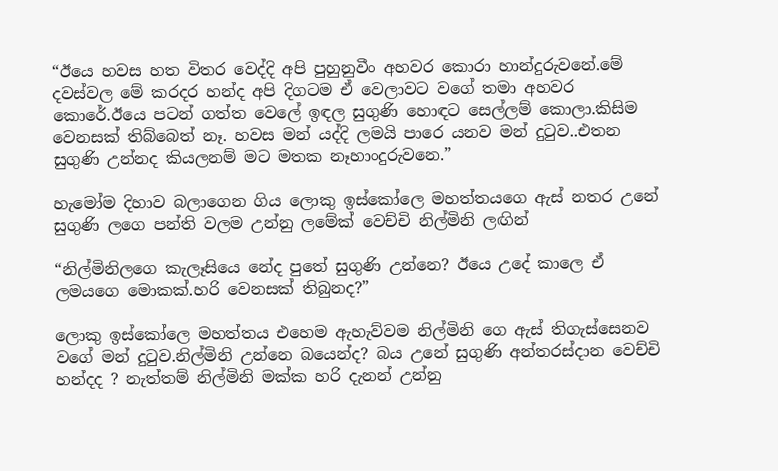“ඊයෙ හවස හත විතර වෙද්දි අපි පුහුනුවීං අහවර කොරා හාන්දුරුවනේ.මේ දවස්වල මේ කරදර හන්ද අපි දිගටම ඒ වෙලාවට වගේ තමා අහවර කොරේ.ඊයෙ පටන් ගත්ත වෙලේ ඉඳල සුගුණි හොඳට සෙල්ලම් කොලා.කිසිම වෙනසක් තිබ්බෙත් නෑ. හවස මන් යද්දි ලමයි පාරෙ යනව මන් දුටුව..එතන සුගුණි උන්නද කියලනම් මට මතක නෑහාංදුරුවනෙ.”

හැමෝම දිහාව බලාගෙන ගිය ලොකු ඉස්කෝලෙ මහත්තයගෙ ඇස් නතර උනේ සුගුණි ලගෙ පන්ති වලම උන්නු ලමේක් වෙච්චි නිල්මිනි ලඟින්

“නිල්මිනිලගෙ කැලෑසියෙ නේද පුතේ සුගුණි උන්නෙ? ඊයෙ උදේ කාලෙ ඒ ලමයගෙ මොකක්.හරි වෙනසක් තිබුනද?”

ලොකු ඉස්කෝලෙ මහත්තය එහෙම ඇහැව්වම නිල්මිනි ගෙ ඇස් තිගැස්සෙනව වගේ මන් දුටුව.නිල්මිනි උන්නෙ බයෙන්ද? බය උනේ සුගුණි අන්තරස්දාන වෙච්චි හන්දද ? නැත්තම් නිල්මිනි මක්ක හරි දැනන් උන්නු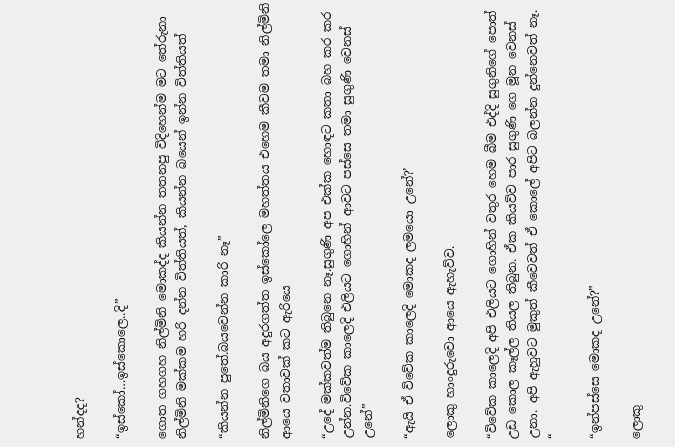හන්දද?

“ඉස්කෝ…ඉස්කොලෙ..දි”

ගොත ගහගහ නිල්මිනි මොකද්ද කියන්න තතනපු විදිහෙන්ම මට තේරුනා නිල්මිනි මක්කම හරි දන්න විත්තියත්, කියන්න බයෙන් ඉන්න විත්තියත්

“කියන්න පුතේ.බයවෙන්න කාරි නෑ”

නිල්මිනිගෙ බය අදුරගත්ත ඉස්කෝලෙ මහත්තය එහෙම කීවම තමා නිල්මිනි ආයෙ වතාවක් කට ඇරියෙ

“උදේ මක්කවත්ම තිබුනෙ නෑ.සුගුණි අප එක්ක හොඳට කතා බහ කර කර උන්න.විවේක කාලෙදි එලියට ගොහින් ආවට පස්සෙ තමා සුගුණි වෙනස් උනේ”

“ඇයි ඒ විවේක කාලෙදි මොකද ලමයො උනේ?’

ලොකු හාංදුරුවො ආයෙ ඇහැව්ව.

“විවේක කාලෙදි අපි එලියට ගොහින් වතුර හෙම බීම එද්දි සුගුනිගේ පොත් උඩ කොල කෑල්ල තියල තිබුන. ඒක කියව්ව පාර සුගුණි ගෙ මූන වෙනස් උනා. අපි ඇහුවට මුකුත් කීවෙවත් ඒ කොලේ අපිට බලන්න දුන්නෙවත් නෑ. “

“ඉන්පස්සෙ මොකද උනේ?”

ලොකු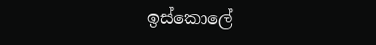ඉස්කොලේ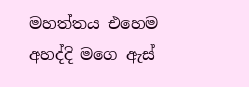මහත්තය එහෙම අහද්දි මගෙ ඇස්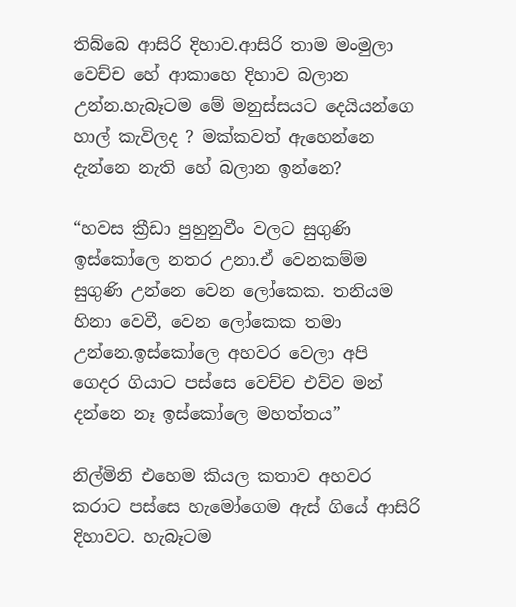තිබ්බෙ ආසිරි දිහාව.ආසිරි තාම මංමුලා වෙච්ච හේ ආකාහෙ දිහාව බලාන උන්න.හැබෑටම මේ මනුස්සයට දෙයියන්ගෙ හාල් කැවිලද ? මක්කවත් ඇහෙන්නෙ දැන්නෙ නැති හේ බලාන ඉන්නෙ?

“හවස ක්‍රීඩා පුහුනුවීං වලට සුගුණි ඉස්කෝලෙ නතර උනා.ඒ වෙනකම්ම සුගුණි උන්නෙ වෙන ලෝකෙක. තනියම හිනා වෙවී, වෙන ලෝකෙක තමා උන්නෙ.ඉස්කෝලෙ අහවර වෙලා අපි ගෙදර ගියාට පස්සෙ වෙච්ච එව්ව මන් දන්නෙ නෑ ඉස්කෝලෙ මහත්තය”

නිල්මිනි එහෙම කියල කතාව අහවර කරාට පස්සෙ හැමෝගෙම ඇස් ගියේ ආසිරි දිහාවට. හැබෑටම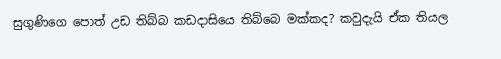සුගුණිගෙ පොත් උඩ තිබ්බ කඩදාසියෙ තිබ්බෙ මක්කද? කවුදැයි ඒක තියල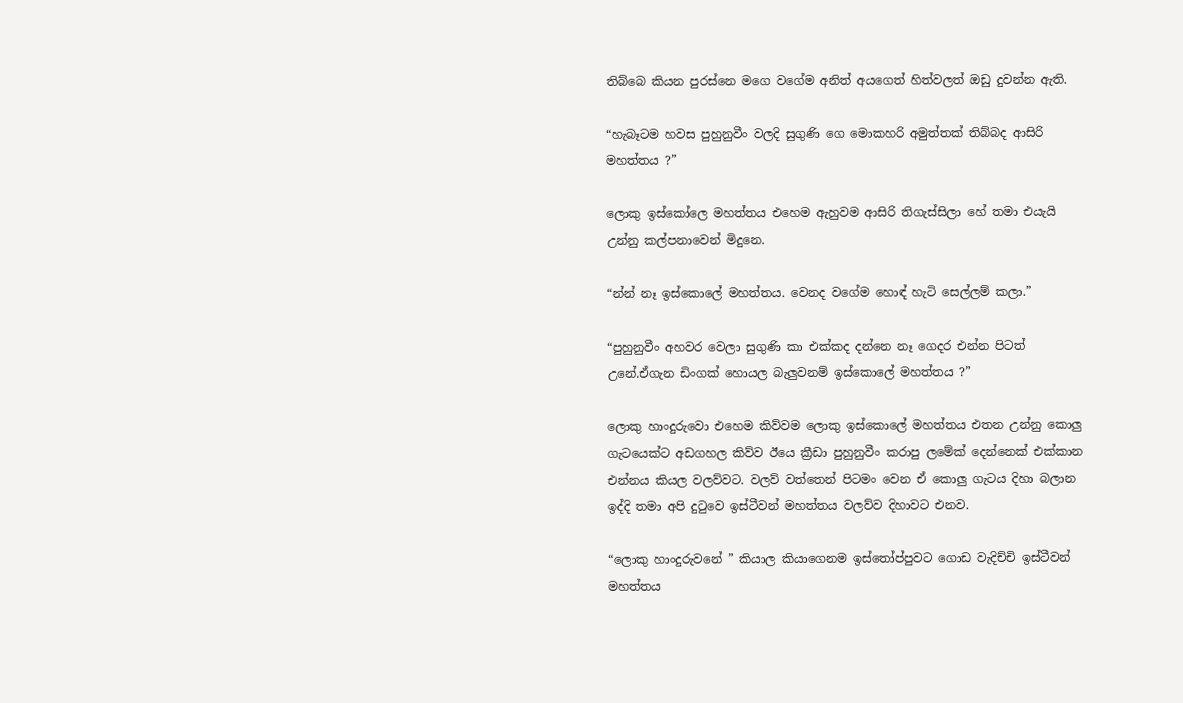තිබ්බෙ කියන පුරස්නෙ මගෙ වගේම අනිත් අයගෙත් හිත්වලත් ඔඩු දුවන්න ඇති.

“හැබෑටම හවස පුහුනුවීං වලදි සුගුණි ගෙ මොකහරි අමුත්තක් තිබ්බද ආසිරි මහත්තය ?”

ලොකු ඉස්කෝලෙ මහත්තය එහෙම ඇහුවම ආසිරි තිගැස්සිලා හේ තමා එයැයි උන්නු කල්පනාවෙන් මිදුනෙ.

“න්න් නෑ ඉස්කොලේ මහත්තය. වෙනද වගේම හොඳ් හැටි සෙල්ලම් කලා.”

“පුහුනුවීං අහවර වෙලා සුගුණි කා එක්කද දන්නෙ නෑ ගෙදර එන්න පිටත් උනේ.ඒගැන ඩිංගක් හොයල බැලුවනම් ඉස්කොලේ මහත්තය ?”

ලොකු හාංදුරුවො එහෙම කිව්වම ලොකු ඉස්කොලේ මහත්තය එතන උන්නු කොලු ගැටයෙක්ට අඩගහල කිව්ව ඊයෙ ක්‍රීඩා පුහුනුවීං කරාපු ලමේක් දෙන්නෙක් එක්කාන එන්නය කියල වලව්වට. වලව් වත්තෙන් පිටමං වෙන ඒ කොලු ගැටය දිහා බලාන ඉද්දි තමා අපි දුටුවෙ ඉස්ටීවන් මහත්තය වලව්ව දිහාවට එනව.

“ලොකු හාංදුරුවනේ ” කියාල කියාගෙනම ඉස්තෝප්පුවට ගොඩ වැදිච්චි ඉස්ටීවන් මහත්තය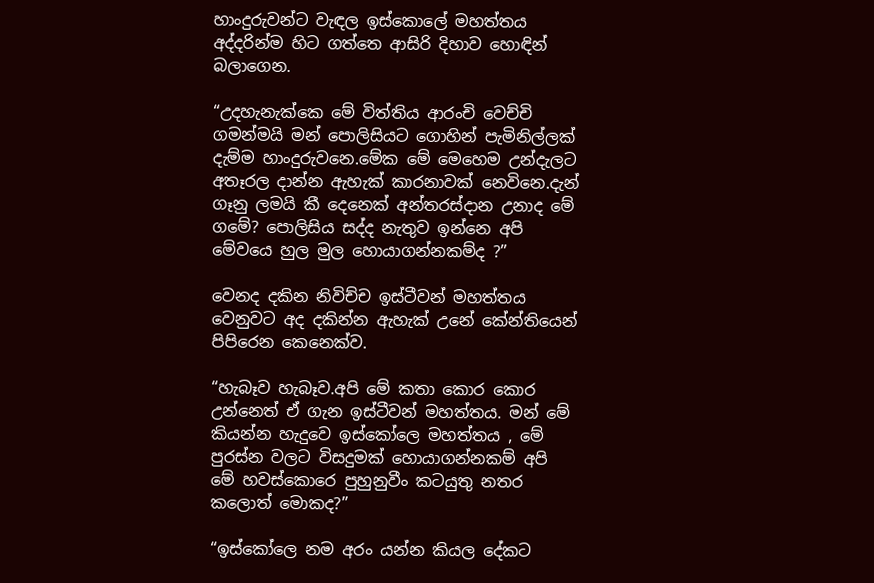හාංදුරුවන්ට වැඳල ඉස්කොලේ මහත්තය අද්දරින්ම හිට ගත්තෙ ආසිරි දිහාව හොඳින් බලාගෙන.

“උදහැනැක්කෙ මේ විත්තිය ආරංචි වෙච්චි ගමන්මයි මන් පොලිසියට ගොහින් පැමිනිල්ලක් දැම්ම හාංදුරුවනෙ.මේක මේ මෙහෙම උන්දැලට අතෑරල දාන්න ඇහැක් කාරනාවක් නෙවිනෙ.දැන් ගෑනු ලමයි කී දෙනෙක් අන්තරස්දාන උනාද මේ ගමේ? පොලිසිය සද්ද නැතුව ඉන්නෙ අපි මේවයෙ හුල මුල හොයාගන්නකම්ද ?”

වෙනද දකින නිවිච්ච ඉස්ටීවන් මහත්තය වෙනුවට අද දකින්න ඇහැක් උනේ කේන්තියෙන් පිපිරෙන කෙනෙක්ව.

“හැබෑව හැබෑව.අපි මේ කතා කොර කොර උන්නෙත් ඒ ගැන ඉස්ටීවන් මහත්තය. මන් මේ කියන්න හැදුවෙ ඉස්කෝලෙ මහත්තය , මේ පුරස්න වලට විසදුමක් හොයාගන්නකම් අපි මේ හවස්කොරෙ පුහුනුවීං කටයුතු නතර කලොත් මොකද?”

“ඉස්කෝලෙ නම අරං යන්න කියල දේකට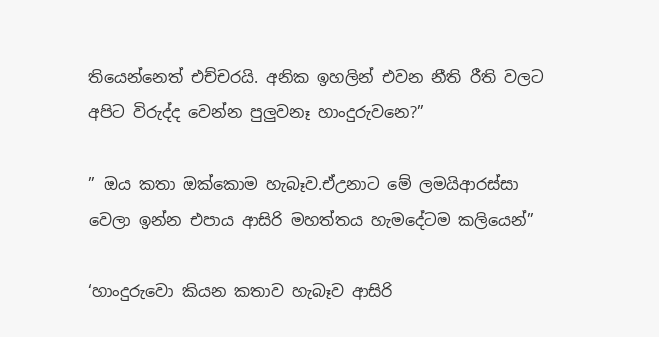තියෙන්නෙත් එච්චරයි. අනික ඉහලින් එවන නීති රීති වලට අපිට විරුද්ද වෙන්න පුලුවනෑ හාංදුරුවනෙ?”

” ඔය කතා ඔක්කොම හැබෑව.ඒඋනාට මේ ලමයිආරස්සා වෙලා ඉන්න එපාය ආසිරි මහත්තය හැමදේටම කලියෙන්”

‘හාංදුරුවො කියන කතාව හැබෑව ආසිරි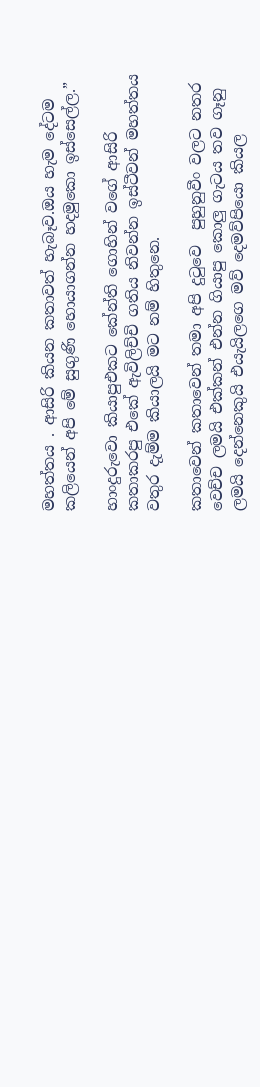මහත්තය . ආසිරි කියන කතාවත් හැබෑව.ඔය හැම දේටම කලියෙන් අපි මේ සුගුණි හොයාගන්න හදමුකො ඉස්සෙල්ල.”

හාංදුරුවො කියාපුඑකට කේන්ති ගොහින් වගේ ආසිරි කතාකරපු එකේ ඇවිලිච්චි ගතිය නිවන්න ඉස්ටීවන් මහත්තය වතුර දැම්ම කියාලයි මට නම් හිතුනෙ.

කතාවෙන් කතාවෙන් තමා අපි දුටුවෙ  පුහුනුවීං වලට නතර වෙච්ච ලමයි එක්කන් එන්න ගියාපු කොලු ගැටය තව ගෑනු ලමයි දෙන්නෙකුයි එයැයිලගෙ මව් දෙමව්පියො කියල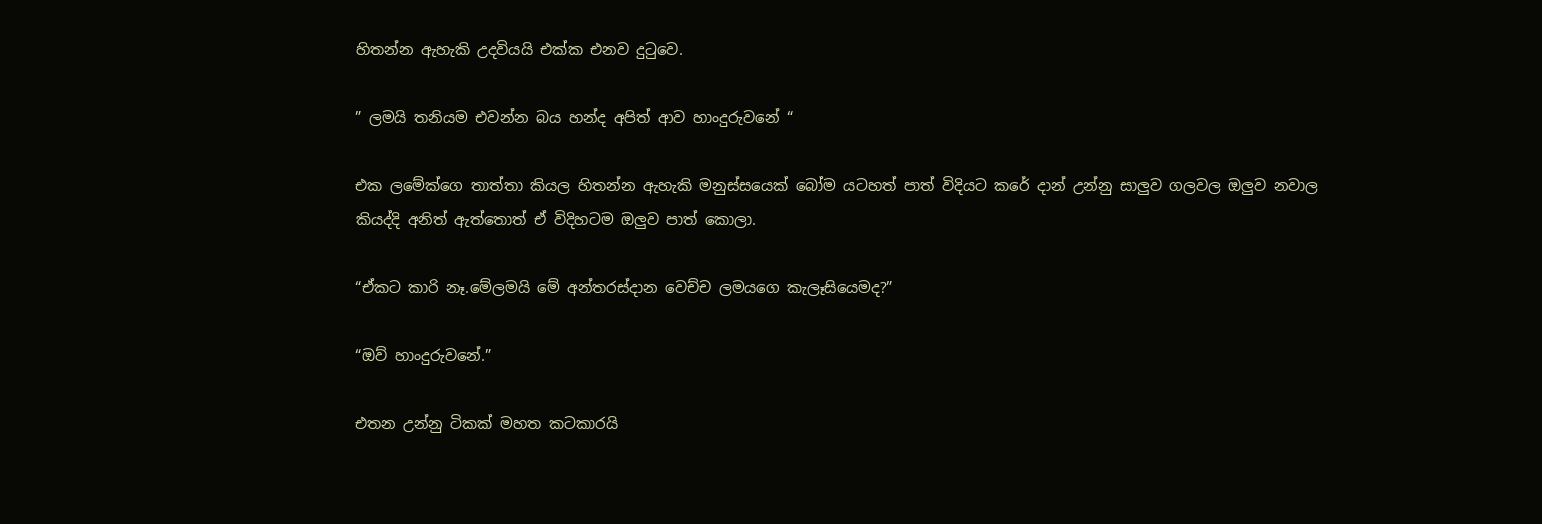හිතන්න ඇහැකි උදවියයි එක්ක එනව දුටුවෙ.

” ලමයි තනියම එවන්න බය හන්ද අපිත් ආව හාංදුරුවනේ “

එක ලමේක්ගෙ තාත්තා කියල හිතන්න ඇහැකි මනුස්සයෙක් බෝම යටහත් පාත් විදියට කරේ දාන් උන්නු සාලුව ගලවල ඔලුව නවාල කියද්දි අනිත් ඇත්තොත් ඒ විදිහටම ඔලුව පාත් කොලා.

“ඒකට කාරි නෑ.මේලමයි මේ අන්තරස්දාන වෙච්ච ලමයගෙ කැලෑසියෙමද?”

“ඔව් හාංදුරුවනේ.”

එතන උන්නු ටිකක් මහත කටකාරයි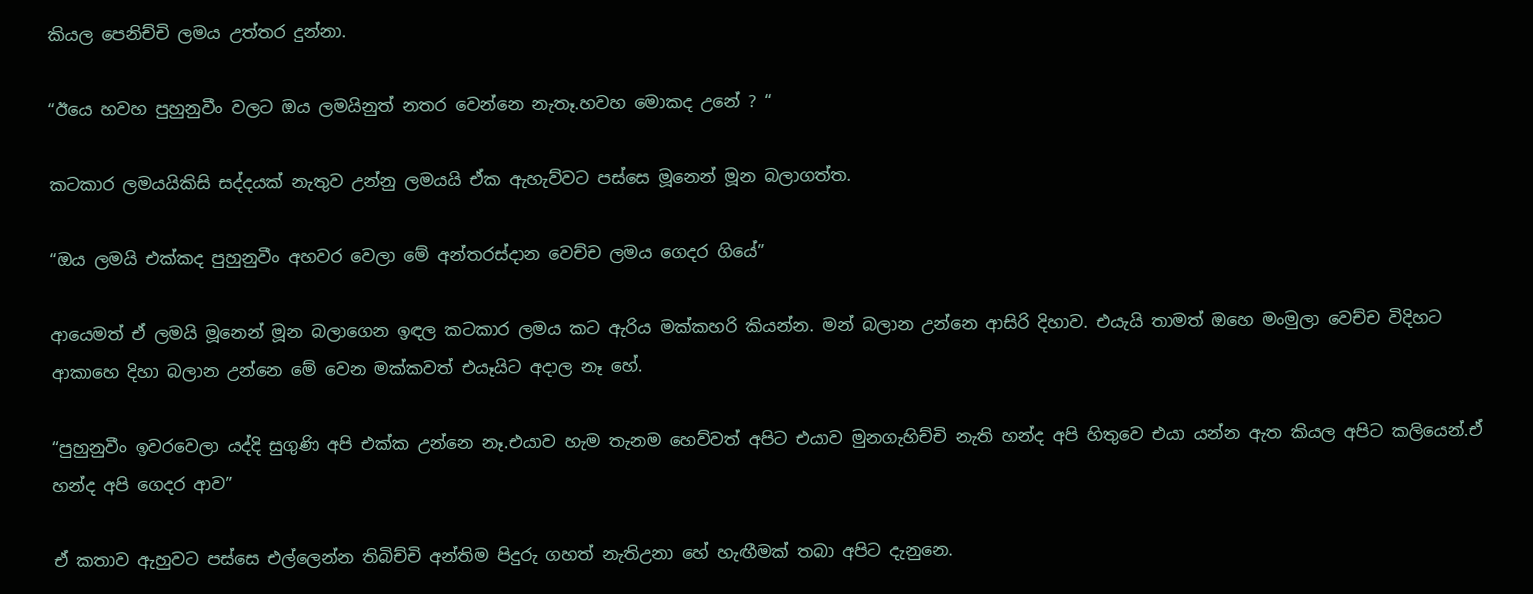කියල පෙනිච්චි ලමය උත්තර දුන්නා.

“ඊයෙ හවහ පුහුනුවීං වලට ඔය ලමයිනුත් නතර වෙන්නෙ නැතෑ.හවහ මොකද උනේ ? “

කටකාර ලමයයිකිසි සද්දයක් නැතුව උන්නු ලමයයි ඒක ඇහැව්වට පස්සෙ මූනෙන් මූන බලාගත්ත.

“ඔය ලමයි එක්කද පුහුනුවීං අහවර වෙලා මේ අන්තරස්දාන වෙච්ච ලමය ගෙදර ගියේ”

ආයෙමත් ඒ ලමයි මූනෙන් මූන බලාගෙන ඉඳල කටකාර ලමය කට ඇරිය මක්කහරි කියන්න. මන් බලාන උන්නෙ ආසිරි දිහාව. එයැයි තාමත් ඔහෙ මංමුලා වෙච්ච විදිහට ආකාහෙ දිහා බලාන උන්නෙ මේ වෙන මක්කවත් එයෑයිට අදාල නෑ හේ.

“පුහුනුවීං ඉවරවෙලා යද්දි සුගුණි අපි එක්ක උන්නෙ නෑ.එයාව හැම තැනම හෙව්වත් අපිට එයාව මුනගැහිච්චි නැති හන්ද අපි හිතුවෙ එයා යන්න ඇත කියල අපිට කලියෙන්.ඒ හන්ද අපි ගෙදර ආව”

ඒ කතාව ඇහුවට පස්සෙ එල්ලෙන්න තිබිච්චි අන්තිම පිදුරු ගහත් නැතිඋනා හේ හැඟීමක් තබා අපිට දැනුනෙ.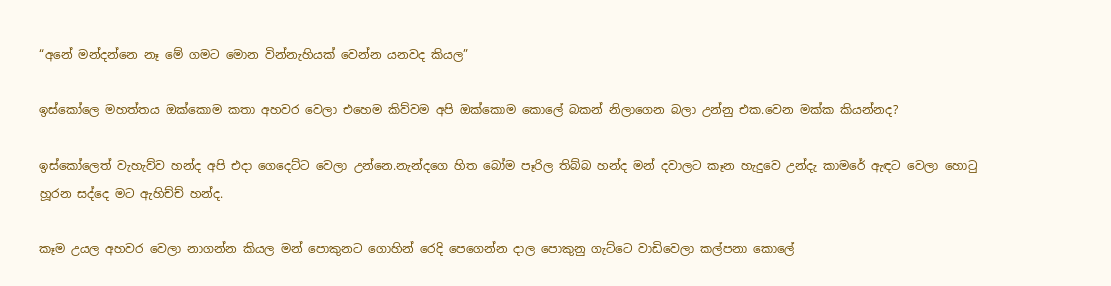“අනේ මන්දන්නෙ නෑ මේ ගමට මොන වින්නැහියක් වෙන්න යනවද කියල”

ඉස්කෝලෙ මහත්තය ඔක්කොම කතා අහවර වෙලා එහෙම කිව්වම අපි ඔක්කොම කොලේ බකන් නිලාගෙන බලා උන්නු එක.වෙන මක්ක කියන්නද?

ඉස්කෝලෙත් වැහැව්ව හන්ද අපි එදා ගෙදෙට්ට වෙලා උන්නෙ.නැන්දගෙ හිත බෝම පෑරිල තිබ්බ හන්ද මන් දවාලට කෑන හැදුවෙ උන්දැ කාමරේ ඇඳට වෙලා හොටු හූරන සද්දෙ මට ඇහිච්ච් හන්ද.

කෑම උයල අහවර වෙලා නාගන්න කියල මන් පොකුනට ගොහින් රෙදි පෙගෙන්න දාල පොකුනු ගැට්ටෙ වාඩිවෙලා කල්පනා කොලේ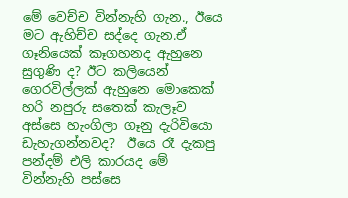මේ වෙච්ච වින්නැහි ගැන., ඊයෙ මට ඇහිච්ච සද්දෙ ගැන.ඒ ගෑනියෙක් කෑගහනද ඇහුනෙ සුගුණි ද? ඊට කලියෙන් ගෙරවිල්ලක් ඇහුනෙ මොකෙක් හරි නපුරු සතෙක් කැලෑව අස්සෙ හැංගිලා ගෑනු දැරිවියො ඩැහැගන්නවද?  ඊයෙ රෑ දැකපු පන්දම් එලි කාරයද මේ වින්නැහි පස්සෙ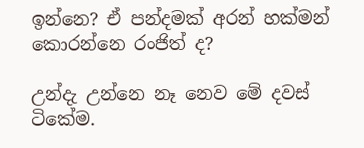ඉන්නෙ? ඒ පන්දමක් අරන් හක්මන් කොරන්නෙ රංජිත් ද?

උන්දැ උන්නෙ නෑ නෙව මේ දවස් ටිකේම.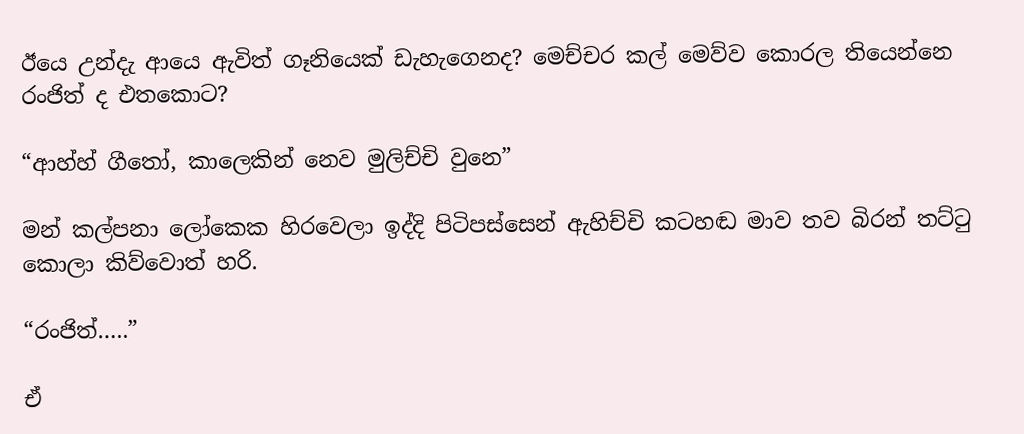ඊයෙ උන්දැ ආයෙ ඇවිත් ගෑනියෙක් ඩැහැගෙනද? මෙච්චර කල් මෙව්ව කොරල තියෙන්නෙ රංජිත් ද එතකොට?

“ආහ්හ් ගීතෝ, කාලෙකින් නෙව මුලිච්චි වුනෙ”

මන් කල්පනා ලෝකෙක හිරවෙලා ඉද්දි පිටිපස්සෙන් ඇහිච්චි කටහඬ මාව තව බිරන් තට්ටු කොලා කිව්වොත් හරි.

“රංජිත්…..”

ඒ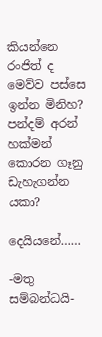කියන්නෙ රංජිත් ද මෙව්ව පස්සෙ ඉන්න මිනිහ? පන්දම් අරන් හක්මන් කොරන ගෑනු ඩැහැගන්න යකා?

දෙයියනේ……

-මතු සම්බන්ධයි-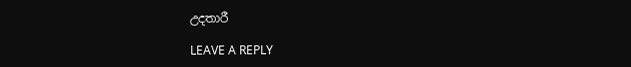උදතාරී

LEAVE A REPLY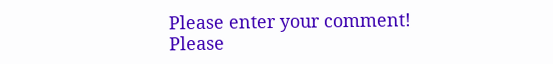Please enter your comment!
Please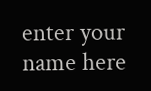enter your name here